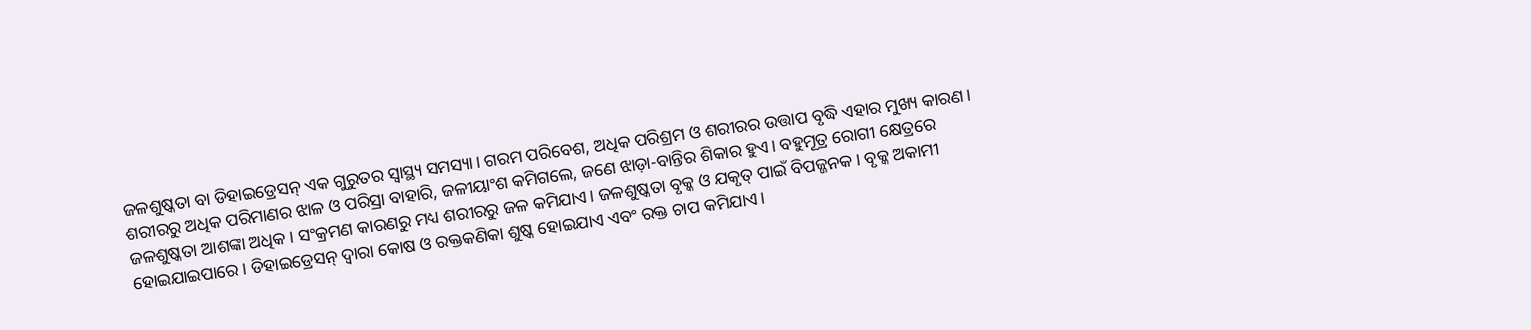ଜଳଶୁଷ୍କତା ବା ଡିହାଇଡ୍ରେସନ୍ ଏକ ଗୁରୁତର ସ୍ୱାସ୍ଥ୍ୟ ସମସ୍ୟା। ଗରମ ପରିବେଶ, ଅଧିକ ପରିଶ୍ରମ ଓ ଶରୀରର ଉତ୍ତାପ ବୃଦ୍ଧି ଏହାର ମୁଖ୍ୟ କାରଣ। ଶରୀରରୁ ଅଧିକ ପରିମାଣର ଝାଳ ଓ ପରିସ୍ରା ବାହାରି, ଜଳୀୟାଂଶ କମିଗଲେ, ଜଣେ ଝାଡ଼ା-ବାନ୍ତିର ଶିକାର ହୁଏ। ବହୁମୂତ୍ର ରୋଗୀ କ୍ଷେତ୍ରରେ ଜଳଶୁଷ୍କତା ଆଶଙ୍କା ଅଧିକ। ସଂକ୍ରମଣ କାରଣରୁ ମଧ୍ୟ ଶରୀରରୁ ଜଳ କମିଯାଏ। ଜଳଶୁଷ୍କତା ବୃକ୍କ ଓ ଯକୃତ୍ ପାଇଁ ବିପଜ୍ଜନକ। ବୃକ୍କ ଅକାମୀ ହୋଇଯାଇପାରେ। ଡିହାଇଡ୍ରେସନ୍ ଦ୍ୱାରା କୋଷ ଓ ରକ୍ତକଣିକା ଶୁଷ୍କ ହୋଇଯାଏ ଏବଂ ରକ୍ତ ଚାପ କମିଯାଏ।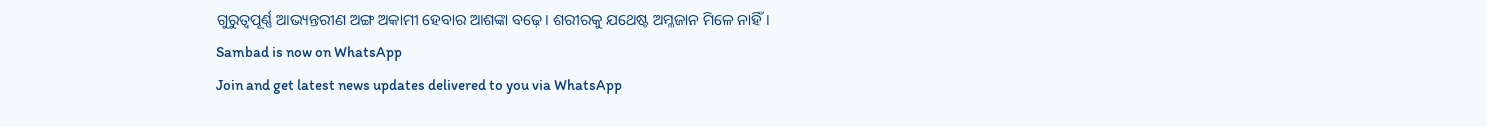ଗୁରୁତ୍ୱପୂର୍ଣ୍ଣ ଆଭ୍ୟନ୍ତରୀଣ ଅଙ୍ଗ ଅକାମୀ ହେବାର ଆଶଙ୍କା ବଢ଼େ। ଶରୀରକୁ ଯଥେଷ୍ଟ ଅମ୍ଳଜାନ ମିଳେ ନାହିଁ।
Sambad is now on WhatsApp
Join and get latest news updates delivered to you via WhatsApp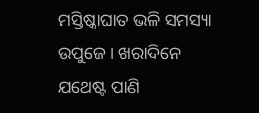ମସ୍ତିଷ୍କାଘାତ ଭଳି ସମସ୍ୟା ଉପୁଜେ। ଖରାଦିନେ ଯଥେଷ୍ଟ ପାଣି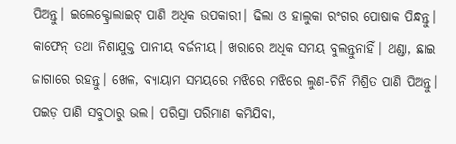ପିଅନ୍ତୁ। ଇଲେକ୍ଟ୍ରୋଲାଇଟ୍ ପାଣି ଅଧିକ ଉପକାରୀ। ଢିଲା ଓ ହାଲୁକା ରଂଗର ପୋଷାକ ପିନ୍ଧନ୍ତୁ। କାଫେନ୍ ତଥା ନିଶାଯୁକ୍ତ ପାନୀୟ ବର୍ଜନୀୟ। ଖରାରେ ଅଧିକ ସମୟ ବୁଲନ୍ତୁନାହିଁ। ଥଣ୍ଡା, ଛାଇ ଜାଗାରେ ରହନ୍ତୁ। ଖେଳ, ବ୍ୟାୟାମ ସମୟରେ ମଝିରେ ମଝିରେ ଲୁଣ-ଚିନି ମିଶ୍ରିତ ପାଣି ପିଅନ୍ତୁ। ପଇଡ଼ ପାଣି ସବୁଠାରୁ ଭଲ। ପରିସ୍ରା ପରିମାଣ କମିଯିବା,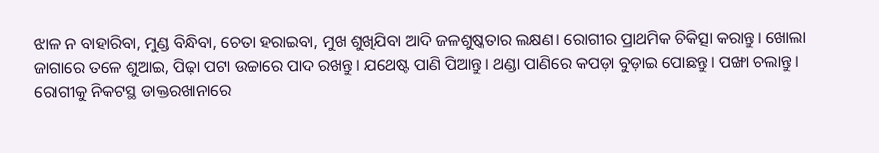ଝାଳ ନ ବାହାରିବା, ମୁଣ୍ଡ ବିନ୍ଧିବା, ଚେତା ହରାଇବା, ମୁଖ ଶୁଖିଯିବା ଆଦି ଜଳଶୁଷ୍କତାର ଲକ୍ଷଣ। ରୋଗୀର ପ୍ରାଥମିକ ଚିକିତ୍ସା କରାନ୍ତୁ। ଖୋଲା ଜାଗାରେ ତଳେ ଶୁଆଇ, ପିଢ଼ା ପଟା ଉଚ୍ଚାରେ ପାଦ ରଖନ୍ତୁ। ଯଥେଷ୍ଟ ପାଣି ପିଆନ୍ତୁ। ଥଣ୍ଡା ପାଣିରେ କପଡ଼ା ବୁଡ଼ାଇ ପୋଛନ୍ତୁ। ପଙ୍ଖା ଚଲାନ୍ତୁ। ରୋଗୀକୁ ନିକଟସ୍ଥ ଡାକ୍ତରଖାନାରେ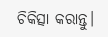ଚିକିତ୍ସା କରାନ୍ତୁ।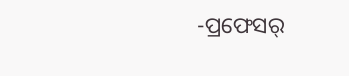-ପ୍ରଫେସର୍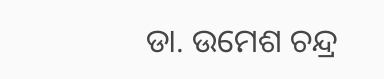ଡା. ଉମେଶ ଚନ୍ଦ୍ର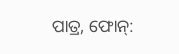ପାତ୍ର, ଫୋନ୍: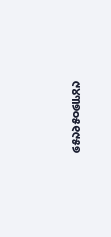୯୪୩୭୦୫୧୯୫୭